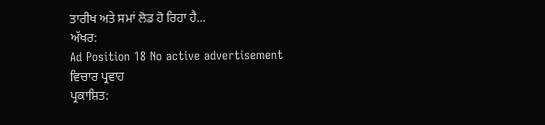ਤਾਰੀਖ ਅਤੇ ਸਮਾਂ ਲੋਡ ਹੋ ਰਿਹਾ ਹੈ...
ਅੱਖਰ:
Ad Position 18 No active advertisement
ਵਿਚਾਰ ਪ੍ਰਵਾਹ
ਪ੍ਰਕਾਸ਼ਿਤ: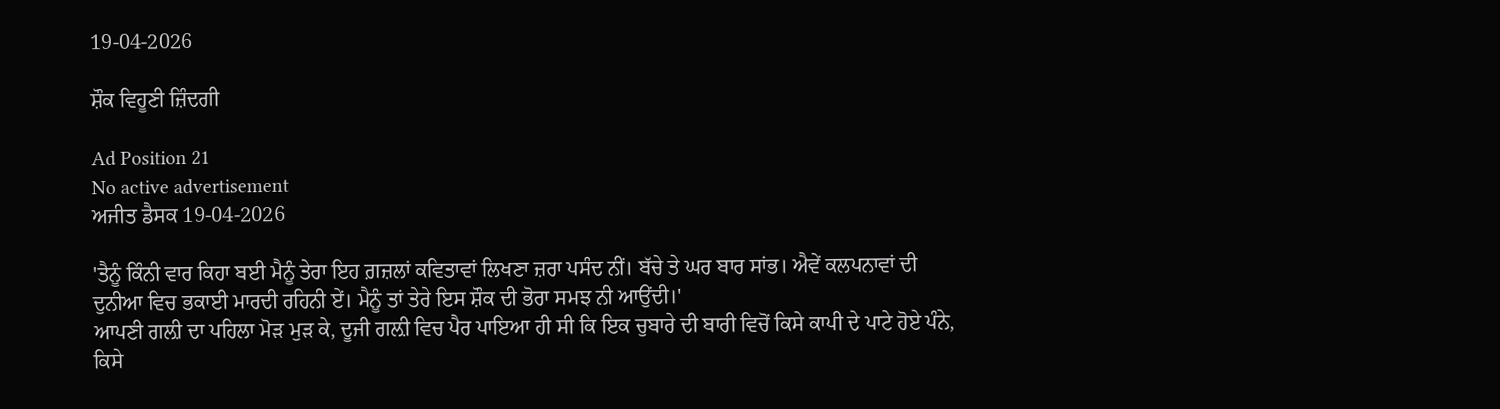19-04-2026

ਸ਼ੌਕ ਵਿਹੂਣੀ ਜ਼ਿੰਦਗੀ

Ad Position 21
No active advertisement
ਅਜੀਤ ਡੈਸਕ 19-04-2026

'ਤੈਨੂੰ ਕਿੰਨੀ ਵਾਰ ਕਿਹਾ ਬਈ ਮੈਨੂੰ ਤੇਰਾ ਇਹ ਗ਼ਜ਼ਲਾਂ ਕਵਿਤਾਵਾਂ ਲਿਖਣਾ ਜ਼ਰਾ ਪਸੰਦ ਨੀਂ। ਬੱਚੇ ਤੇ ਘਰ ਬਾਰ ਸਾਂਭ। ਐਵੇਂ ਕਲਪਨਾਵਾਂ ਦੀ ਦੁਨੀਆ ਵਿਚ ਭਕਾਈ ਮਾਰਦੀ ਰਹਿਨੀ ਏਂ। ਮੈਨੂੰ ਤਾਂ ਤੇਰੇ ਇਸ ਸ਼ੌਕ ਦੀ ਭੋਰਾ ਸਮਝ ਨੀ ਆਉਂਦੀ।'
ਆਪਣੀ ਗਲ਼ੀ ਦਾ ਪਹਿਲਾ ਮੋੜ ਮੁੜ ਕੇ, ਦੂਜੀ ਗਲ਼ੀ ਵਿਚ ਪੈਰ ਪਾਇਆ ਹੀ ਸੀ ਕਿ ਇਕ ਚੁਬਾਰੇ ਦੀ ਬਾਰੀ ਵਿਚੋਂ ਕਿਸੇ ਕਾਪੀ ਦੇ ਪਾਟੇ ਹੋਏ ਪੰਨੇ, ਕਿਸੇ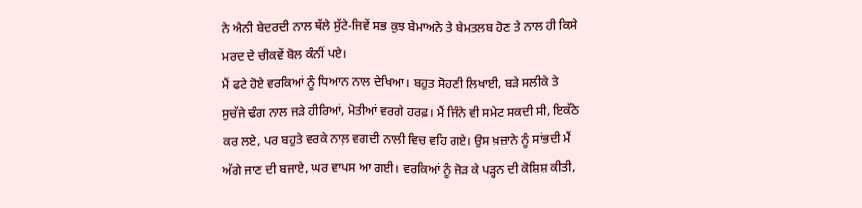ਨੇ ਐਨੀ ਬੇਦਰਦੀ ਨਾਲ ਥੱਲੇ ਸੁੱਟੇ-ਜਿਵੇਂ ਸਭ ਕੁਝ ਬੇਮਾਅਨੇ ਤੇ ਬੇਮਤਲਬ ਹੋਣ ਤੇ ਨਾਲ ਹੀ ਕਿਸੇ ਮਰਦ ਦੇ ਚੀਕਵੇਂ ਬੋਲ ਕੰਨੀਂ ਪਏ।
ਮੈਂ ਫਟੇ ਹੋਏ ਵਰਕਿਆਂ ਨੂੰ ਧਿਆਨ ਨਾਲ ਦੇਖਿਆ। ਬਹੁਤ ਸੋਹਣੀ ਲਿਖਾਈ, ਬੜੇ ਸਲੀਕੇ ਤੇ ਸੁਚੱਜੇ ਢੰਗ ਨਾਲ ਜੜੇ ਹੀਰਿਆਂ, ਮੋਤੀਆਂ ਵਰਗੇ ਹਰਫ਼। ਮੈਂ ਜਿੰਨੇ ਵੀ ਸਮੇਟ ਸਕਦੀ ਸੀ, ਇਕੱਠੇ ਕਰ ਲਏ, ਪਰ ਬਹੁਤੇ ਵਰਕੇ ਨਾਲ਼ ਵਗਦੀ ਨਾਲੀ ਵਿਚ ਵਹਿ ਗਏ। ਉਸ ਖ਼ਜ਼ਾਨੇ ਨੂੰ ਸਾਂਭਦੀ ਮੈਂ ਅੱਗੇ ਜਾਣ ਦੀ ਬਜਾਏ, ਘਰ ਵਾਪਸ ਆ ਗਈ। ਵਰਕਿਆਂ ਨੂੰ ਜੋੜ ਕੇ ਪੜ੍ਹਨ ਦੀ ਕੋਸ਼ਿਸ਼ ਕੀਤੀ,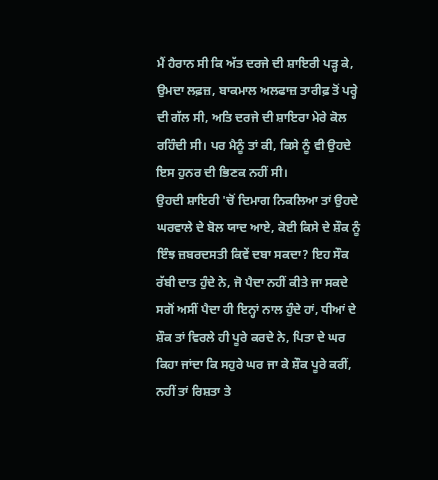ਮੈਂ ਹੈਰਾਨ ਸੀ ਕਿ ਅੱਤ ਦਰਜੇ ਦੀ ਸ਼ਾਇਰੀ ਪੜ੍ਹ ਕੇ, ਉਮਦਾ ਲਫ਼ਜ਼, ਬਾਕਮਾਲ ਅਲਫਾਜ਼ ਤਾਰੀਫ਼ ਤੋਂ ਪਰ੍ਹੇ ਦੀ ਗੱਲ ਸੀ, ਅਤਿ ਦਰਜੇ ਦੀ ਸ਼ਾਇਰਾ ਮੇਰੇ ਕੋਲ ਰਹਿੰਦੀ ਸੀ। ਪਰ ਮੈਨੂੰ ਤਾਂ ਕੀ, ਕਿਸੇ ਨੂੰ ਵੀ ਉਹਦੇ ਇਸ ਹੁਨਰ ਦੀ ਭਿਣਕ ਨਹੀਂ ਸੀ।
ਉਹਦੀ ਸ਼ਾਇਰੀ 'ਚੋਂ ਦਿਮਾਗ ਨਿਕਲਿਆ ਤਾਂ ਉਹਦੇ ਘਰਵਾਲੇ ਦੇ ਬੋਲ ਯਾਦ ਆਏ, ਕੋਈ ਕਿਸੇ ਦੇ ਸ਼ੌਕ ਨੂੰ ਇੰਝ ਜ਼ਬਰਦਸਤੀ ਕਿਵੇਂ ਦਬਾ ਸਕਦਾ? ਇਹ ਸੌਕ ਰੱਬੀ ਦਾਤ ਹੁੰਦੇ ਨੇ, ਜੋ ਪੈਦਾ ਨਹੀਂ ਕੀਤੇ ਜਾ ਸਕਦੇ ਸਗੋਂ ਅਸੀਂ ਪੈਦਾ ਹੀ ਇਨ੍ਹਾਂ ਨਾਲ ਹੁੰਦੇ ਹਾਂ, ਧੀਆਂ ਦੇ ਸ਼ੌਕ ਤਾਂ ਵਿਰਲੇ ਹੀ ਪੂਰੇ ਕਰਦੇ ਨੇ, ਪਿਤਾ ਦੇ ਘਰ ਕਿਹਾ ਜਾਂਦਾ ਕਿ ਸਹੁਰੇ ਘਰ ਜਾ ਕੇ ਸ਼ੌਕ ਪੂਰੇ ਕਰੀਂ, ਨਹੀਂ ਤਾਂ ਰਿਸ਼ਤਾ ਤੇ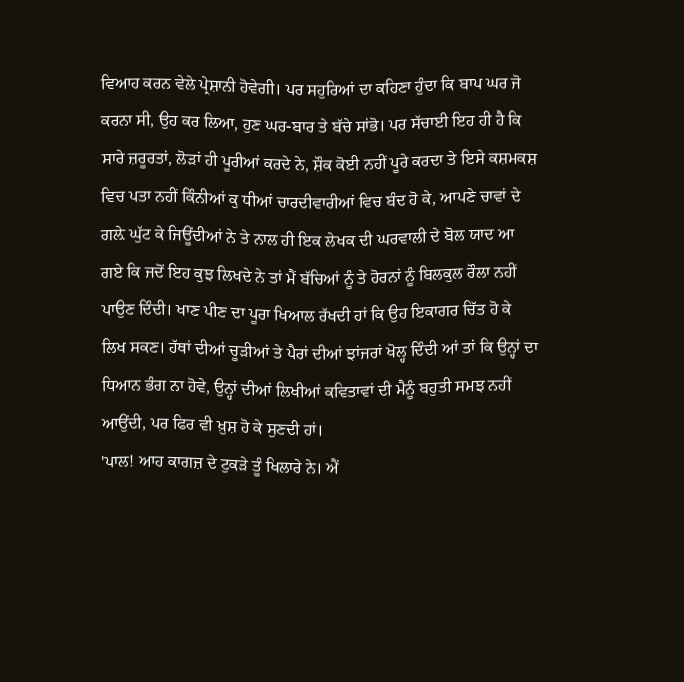ਵਿਆਹ ਕਰਨ ਵੇਲੇ ਪ੍ਰੇਸ਼ਾਨੀ ਹੋਵੇਗੀ। ਪਰ ਸਹੁਰਿਆਂ ਦਾ ਕਹਿਣਾ ਹੁੰਦਾ ਕਿ ਬਾਪ ਘਰ ਜੋ ਕਰਨਾ ਸੀ, ਉਹ ਕਰ ਲਿਆ, ਹੁਣ ਘਰ-ਬਾਰ ਤੇ ਬੱਚੇ ਸਾਂਭੋ। ਪਰ ਸੱਚਾਈ ਇਹ ਹੀ ਹੈ ਕਿ ਸਾਰੇ ਜ਼ਰੂਰਤਾਂ, ਲੋੜਾਂ ਹੀ ਪੂਰੀਆਂ ਕਰਦੇ ਨੇ, ਸ਼ੌਕ ਕੋਈ ਨਹੀਂ ਪੂਰੇ ਕਰਦਾ ਤੇ ਇਸੇ ਕਸ਼ਮਕਸ਼ ਵਿਚ ਪਤਾ ਨਹੀਂ ਕਿੰਨੀਆਂ ਕੁ ਧੀਆਂ ਚਾਰਦੀਵਾਰੀਆਂ ਵਿਚ ਬੰਦ ਹੋ ਕੇ, ਆਪਣੇ ਚਾਵਾਂ ਦੇ ਗਲ਼ੇ ਘੁੱਟ ਕੇ ਜਿਊਂਦੀਆਂ ਨੇ ਤੇ ਨਾਲ ਹੀ ਇਕ ਲੇਖਕ ਦੀ ਘਰਵਾਲੀ ਦੇ ਬੋਲ ਯਾਦ ਆ ਗਏ ਕਿ ਜਦੋਂ ਇਹ ਕੁਝ ਲਿਖਦੇ ਨੇ ਤਾਂ ਮੈਂ ਬੱਚਿਆਂ ਨੂੰ ਤੇ ਹੋਰਨਾਂ ਨੂੰ ਬਿਲਕੁਲ ਰੌਲਾ ਨਹੀਂ ਪਾਉਣ ਦਿੰਦੀ। ਖਾਣ ਪੀਣ ਦਾ ਪੂਰਾ ਖਿਆਲ ਰੱਖਦੀ ਹਾਂ ਕਿ ਉਹ ਇਕਾਗਰ ਚਿੱਤ ਹੋ ਕੇ ਲਿਖ ਸਕਣ। ਹੱਥਾਂ ਦੀਆਂ ਚੂੜੀਆਂ ਤੇ ਪੈਰਾਂ ਦੀਆਂ ਝਾਂਜਰਾਂ ਖੋਲ੍ਹ ਦਿੰਦੀ ਆਂ ਤਾਂ ਕਿ ਉਨ੍ਹਾਂ ਦਾ ਧਿਆਨ ਭੰਗ ਨਾ ਹੋਵੇ, ਉਨ੍ਹਾਂ ਦੀਆਂ ਲਿਖੀਆਂ ਕਵਿਤਾਵਾਂ ਦੀ ਮੈਨੂੰ ਬਹੁਤੀ ਸਮਝ ਨਹੀਂ ਆਉਂਦੀ, ਪਰ ਫਿਰ ਵੀ ਖ਼ੁਸ਼ ਹੋ ਕੇ ਸੁਣਦੀ ਹਾਂ।
'ਪਾਲ! ਆਹ ਕਾਗਜ਼ ਦੇ ਟੁਕੜੇ ਤੂੰ ਖਿਲਾਰੇ ਨੇ। ਐਂ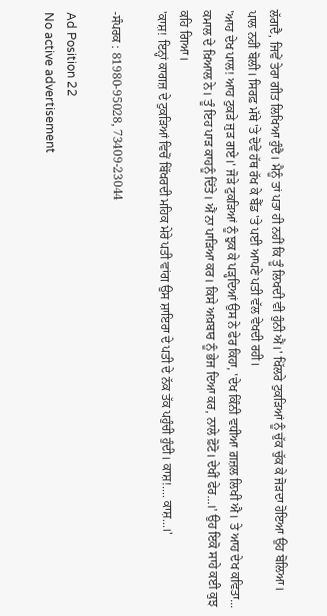ਲੱਗਦੈ, ਜਿਵੇਂ ਤੇਰਾ ਗੀਤ ਲਿਖਿਆ ਹੁੰਦੈ। ਮੈਨੂੰ ਤਾਂ ਪਤਾ ਹੀ ਨਹੀਂ ਕਿ ਤੂੰ ਲਿਖਦੀ ਵੀ ਹੁੰਨੀ ਐਂ।' ਖਿੱਲਰੇ ਟੁਕੜਿਆਂ ਨੂੰ ਚੁੱਕ ਚੁੱਕ ਕੇ ਜੋੜਦਾ ਹੋਇਆ ਉਹ ਬੋਲਿਆ।
ਪਾਲ ਨਹੀਂ ਬੋਲੀ। ਸਿਰਫ਼ ਮੱਥੇ 'ਤੇ ਦੋਵੇਂ ਹੱਥ ਰੱਖ ਕੇ ਬੈੱਡ 'ਤੇ ਪਈ ਆਪਣੇ ਪਤੀ ਵੱਲ ਵੇਖਦੀ ਰਹੀ।
'ਆਹ ਦੇਖ ਪਾਲ! ਆਹ ਟੁਕੜੇ ਜੁੜ ਗਏ।' ਜੋੜੇ ਟੁਕੜਿਆਂ ਨੂੰ ਝੁਕ ਕੇ ਪੜ੍ਹਦਿਆਂ ਉਸ ਨੇ ਫੇਰ ਕਿਹਾ, 'ਦੇਖ ਕਿੰਨੀ ਵਧੀਆ ਗ਼ਜ਼ਲ ਲਿਖੀ ਐ। ਤੇ ਆਹ ਦੇਖ ਕਵਿਤਾ... ਕਮਾਲ ਦੇ ਖ਼ਿਆਲ ਨੇ। ਤੂੰ ਇਹ ਪਾੜ ਕਾਹਨੂੰ ਦਿੱਤੇ। ਐਂ ਨਾ ਪਾੜਿਆ ਕਰ। ਕਿਸੇ ਅਖ਼ਬਾਰ ਨੂੰ ਭੇਜ ਦਿਆ ਕਰ, ਨਾਲੇ ਫ਼ੋਟੋ। ਦੇਖੀਂ ਫੇਰ...।' ਉਹ ਇਕੋ ਸਾਹੇ ਕਈ ਕੁਝ ਕਹਿ ਗਿਆ।
'ਕਾਸ਼! ਇਨ੍ਹਾਂ ਕਾਗਜ਼ ਦੇ ਟੁਕੜਿਆਂ ਵਿਚੋਂ ਬਿੱਖਰਦੀ ਮਹਿਕ ਮੇਰੇ ਪਤੀ ਵਾਂਗ ਉਸ ਸ਼ਾਇਰਾ ਦੇ ਪਤੀ ਦੇ ਨੱਕ ਤੱਕ ਪਹੁੰਚੀ ਹੁੰਦੀ। ਕਾਸ਼!.... ਕਾਸ਼...।'

-ਸੰਪਰਕ : 81980-95028, 73409-23044

Ad Position 22
No active advertisement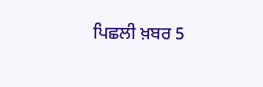ਪਿਛਲੀ ਖ਼ਬਰ 5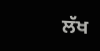ਲੱਖ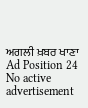ਅਗਲੀ ਖ਼ਬਰ ਖਾਣਾ
Ad Position 24
No active advertisement